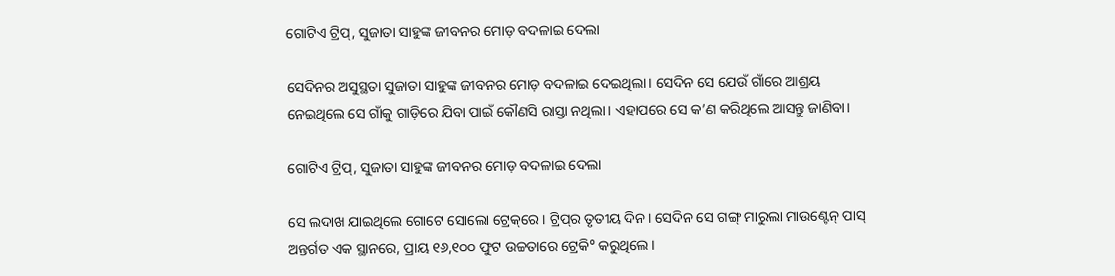ଗୋଟିଏ ଟ୍ରିପ୍, ସୁଜାତା ସାହୁଙ୍କ ଜୀବନର ମୋଡ଼ ବଦଳାଇ ଦେଲା

ସେଦିନର ଅସୁସ୍ଥତା ସୁଜାତା ସାହୁଙ୍କ ଜୀବନର ମୋଡ଼ ବଦଳାଇ ଦେଇଥିଲା। ସେଦିନ ସେ ଯେଉଁ ଗାଁରେ ଆଶ୍ରୟ ନେଇଥିଲେ ସେ ଗାଁକୁ ଗାଡ଼ିରେ ଯିବା ପାଇଁ କୌଣସି ରାସ୍ତା ନଥିଲା। ଏହାପରେ ସେ କ’ଣ କରିଥିଲେ ଆସନ୍ତୁ ଜାଣିବା।

ଗୋଟିଏ ଟ୍ରିପ୍, ସୁଜାତା ସାହୁଙ୍କ ଜୀବନର ମୋଡ଼ ବଦଳାଇ ଦେଲା

ସେ ଲଦାଖ ଯାଇଥିଲେ ଗୋଟେ ସୋଲୋ ଟ୍ରେକ୍‌ରେ। ଟ୍ରିପ୍‌ର ତୃତୀୟ ଦିନ। ସେଦିନ ସେ ଗଙ୍ଗ୍ ମାରୁଲା ମାଉଣ୍ଟେନ୍ ପାସ୍ ଅନ୍ତର୍ଗତ ଏକ ସ୍ଥାନରେ, ପ୍ରାୟ ୧୬,୧୦୦ ଫୁଟ ଉଚ୍ଚତାରେ ଟ୍ରେକି° କରୁଥିଲେ।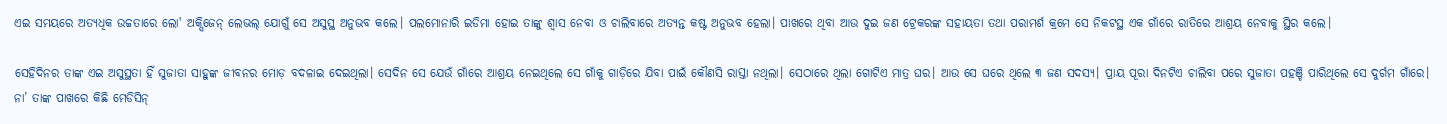ଏଇ ସମୟରେ ଅତ୍ୟଧିକ ଉଚ୍ଚତାରେ ଲୋ' ଅକ୍ସିଜେନ୍ ଲେଭଲ୍ ଯୋଗୁଁ ସେ ଅସୁସ୍ଥ ଅନୁଭବ କଲେ। ପଲମୋନାରି ଇଡିମା ହୋଇ ତାଙ୍କୁ ଶ୍ୱାସ ନେବା ଓ ଚାଲିବାରେ ଅତ୍ୟନ୍ତ କଷ୍ଟ ଅନୁଭବ ହେଲା। ପାଖରେ ଥିବା ଆଉ ଦୁଇ ଜଣ ଟ୍ରେକରଙ୍କ ସହାୟତା ତଥା ପରାମର୍ଶ କ୍ରମେ ସେ ନିକଟସ୍ଥ ଏକ ଗାଁରେ ରାତିରେ ଆଶ୍ରୟ ନେବାକୁ ସ୍ଥିର କଲେ।

ସେହିଦିନର ତାଙ୍କ ଏଇ ଅସୁସ୍ଥତା ହିଁ ସୁଜାତା ସାହୁଙ୍କ ଜୀବନର ମୋଡ଼ ବଦଳାଇ ଦେଇଥିଲା। ସେଦିନ ସେ ଯେଉଁ ଗାଁରେ ଆଶ୍ରୟ ନେଇଥିଲେ ସେ ଗାଁକୁ ଗାଡ଼ିରେ ଯିବା ପାଇଁ କୌଣସି ରାସ୍ତା ନଥିଲା। ସେଠାରେ ଥିଲା ଗୋଟିଏ ମାତ୍ର ଘର। ଆଉ ସେ ଘରେ ଥିଲେ ୩ ଜଣ ସଦସ୍ୟ। ପ୍ରାୟ ପୂରା ଦିନଟିଏ ଚାଲିବା ପରେ ସୁଜାତା ପହଞ୍ଚି ପାରିଥିଲେ ସେ ଦୁର୍ଗମ ଗାଁରେ। ନା’ ତାଙ୍କ ପାଖରେ କିଛି ମେଡିସିନ୍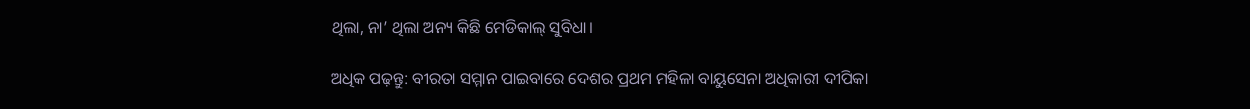ଥିଲା, ନା’ ଥିଲା ଅନ୍ୟ କିଛି ମେଡିକାଲ୍‌ ସୁବିଧା।

ଅଧିକ ପଢ଼ନ୍ତୁ: ବୀରତା ସମ୍ମାନ ପାଇବାରେ ଦେଶର ପ୍ରଥମ ମହିଳା ବାୟୁସେନା ଅଧିକାରୀ ଦୀପିକା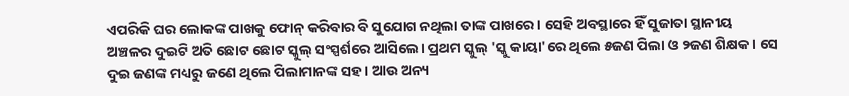ଏପରିକି ଘର ଲୋକଙ୍କ ପାଖକୁ ଫୋନ୍ କରିବାର ବି ସୁଯୋଗ ନଥିଲା ତାଙ୍କ ପାଖରେ। ସେହି ଅବସ୍ଥାରେ ହିଁ ସୁଜାତା ସ୍ଥାନୀୟ ଅଞ୍ଚଳର ଦୁଇଟି ଅତି ଛୋଟ ଛୋଟ ସ୍କୁଲ୍ ସଂସ୍ପର୍ଶରେ ଆସିଲେ। ପ୍ରଥମ ସ୍କୁଲ୍ 'ସ୍କୁ କାୟା'ରେ ଥିଲେ ୫ଜଣ ପିଲା ଓ ୨ଜଣ ଶିକ୍ଷକ। ସେ ଦୁଇ ଜଣଙ୍କ ମଧ୍ୟରୁ ଜଣେ ଥିଲେ ପିଲାମାନଙ୍କ ସହ। ଆଉ ଅନ୍ୟ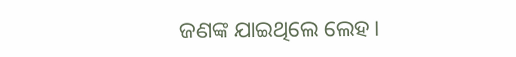ଜଣଙ୍କ ଯାଇଥିଲେ ଲେହ।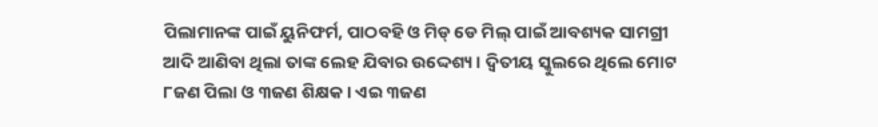ପିଲାମାନଙ୍କ ପାଇଁ ୟୁନିଫର୍ମ, ପାଠବହି ଓ ମିଡ୍ ଡେ ମିଲ୍ ପାଇଁ ଆବଶ୍ୟକ ସାମଗ୍ରୀ ଆଦି ଆଣିବା ଥିଲା ତାଙ୍କ ଲେହ ଯିବାର ଉଦ୍ଦେଶ୍ୟ। ଦ୍ୱିତୀୟ ସ୍କୁଲରେ ଥିଲେ ମୋଟ ୮ଜଣ ପିଲା ଓ ୩ଜଣ ଶିକ୍ଷକ। ଏଇ ୩ଜଣ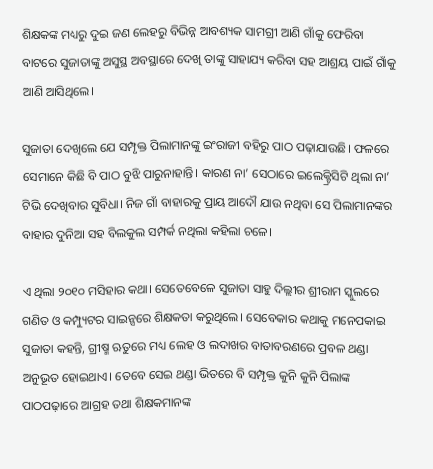ଶିକ୍ଷକଙ୍କ ମଧ୍ୟରୁ ଦୁଇ ଜଣ ଲେହରୁ ବିଭିନ୍ନ ଆବଶ୍ୟକ ସାମଗ୍ରୀ ଆଣି ଗାଁକୁ ଫେରିବା ବାଟରେ ସୁଜାତାଙ୍କୁ ଅସୁସ୍ଥ ଅବସ୍ଥାରେ ଦେଖି ତାଙ୍କୁ ସାହାଯ୍ୟ କରିବା ସହ ଆଶ୍ରୟ ପାଇଁ ଗାଁକୁ ଆଣି ଆସିଥିଲେ।

ସୁଜାତା ଦେଖିଲେ ଯେ ସମ୍ପୃକ୍ତ ପିଲାମାନଙ୍କୁ ଇଂରାଜୀ ବହିରୁ ପାଠ ପଢ଼ାଯାଉଛି। ଫଳରେ ସେମାନେ କିଛି ବି ପାଠ ବୁଝି ପାରୁନାହାନ୍ତି। କାରଣ ନା’ ସେଠାରେ ଇଲେକ୍ଟ୍ରିସିଟି ଥିଲା ନା’ ଟିଭି ଦେଖିବାର ସୁବିଧା। ନିଜ ଗାଁ ବାହାରକୁ ପ୍ରାୟ ଆଦୌ ଯାଉ ନଥିବା ସେ ପିଲାମାନଙ୍କର ବାହାର ଦୁନିଆ ସହ ବିଲକୁଲ ସମ୍ପର୍କ ନଥିଲା କହିଲା ଚଳେ।

ଏ ଥିଲା ୨୦୧୦ ମସିହାର କଥା। ସେତେବେଳେ ସୁଜାତା ସାହୁ ଦିଲ୍ଲୀର ଶ୍ରୀରାମ ସ୍କୁଲରେ ଗଣିତ ଓ କମ୍ପ୍ୟୁଟର ସାଇନ୍ସରେ ଶିକ୍ଷକତା କରୁଥିଲେ। ସେବେକାର କଥାକୁ ମନେପକାଇ ସୁଜାତା କହନ୍ତି, ଗ୍ରୀଷ୍ମ ଋତୁରେ ମଧ୍ୟ ଲେହ ଓ ଲଦାଖର ବାତାବରଣରେ ପ୍ରବଳ ଥଣ୍ଡା ଅନୁଭୂତ ହୋଇଥାଏ। ତେବେ ସେଇ ଥଣ୍ଡା ଭିତରେ ବି ସମ୍ପୃକ୍ତ କୁନି କୁନି ପିଲାଙ୍କ ପାଠପଢ଼ାରେ ଆଗ୍ରହ ତଥା ଶିକ୍ଷକମାନଙ୍କ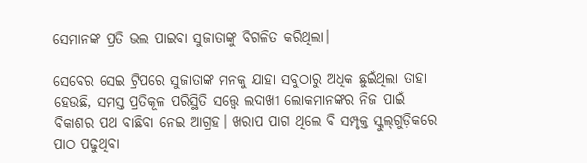ସେମାନଙ୍କ ପ୍ରତି ଭଲ ପାଇବା ସୁଜାତାଙ୍କୁ ବିଗଳିତ କରିଥିଲା।

ସେବେର ସେଇ ଟ୍ରିପରେ ସୁଜାତାଙ୍କ ମନକୁ ଯାହା ସବୁଠାରୁ ଅଧିକ ଛୁଇଁଥିଲା ତାହା ହେଉଛି, ସମସ୍ତ ପ୍ରତିକୂଳ ପରିସ୍ଥିତି ସତ୍ତ୍ୱେ ଲଦାଖୀ ଲୋକମାନଙ୍କର ନିଜ ପାଇଁ ବିକାଶର ପଥ ବାଛିବା ନେଇ ଆଗ୍ରହ। ଖରାପ ପାଗ ଥିଲେ ବି ସମ୍ପୃକ୍ତ ସ୍କୁଲ୍‌ଗୁଡ଼ିକରେ ପାଠ ପଢୁଥିବା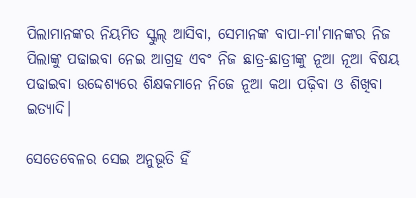ପିଲାମାନଙ୍କର ନିୟମିତ ସ୍କୁଲ୍ ଆସିବା, ସେମାନଙ୍କ ବାପା-ମା'ମାନଙ୍କର ନିଜ ପିଲାଙ୍କୁ ପଢାଇବା ନେଇ ଆଗ୍ରହ ଏବଂ ନିଜ ଛାତ୍ର-ଛାତ୍ରୀଙ୍କୁ ନୂଆ ନୂଆ ବିଷୟ ପଢାଇବା ଉଦ୍ଦେଶ୍ୟରେ ଶିକ୍ଷକମାନେ ନିଜେ ନୂଆ କଥା ପଢ଼ିବା ଓ ଶିଖିବା ଇତ୍ୟାଦି।

ସେତେବେଳର ସେଇ ଅନୁଭୂତି ହିଁ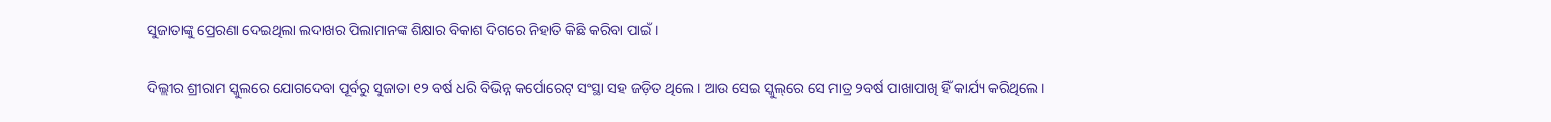ସୁଜାତାଙ୍କୁ ପ୍ରେରଣା ଦେଇଥିଲା ଲଦାଖର ପିଲାମାନଙ୍କ ଶିକ୍ଷାର ବିକାଶ ଦିଗରେ ନିହାତି କିଛି କରିବା ପାଇଁ।

ଦିଲ୍ଲୀର ଶ୍ରୀରାମ ସ୍କୁଲରେ ଯୋଗଦେବା ପୂର୍ବରୁ ସୁଜାତା ୧୨ ବର୍ଷ ଧରି ବିଭିନ୍ନ କର୍ପୋରେଟ୍ ସଂସ୍ଥା ସହ ଜଡ଼ିତ ଥିଲେ। ଆଉ ସେଇ ସ୍କୁଲ୍‌ରେ ସେ ମାତ୍ର ୨ବର୍ଷ ପାଖାପାଖି ହିଁ କାର୍ଯ୍ୟ କରିଥିଲେ।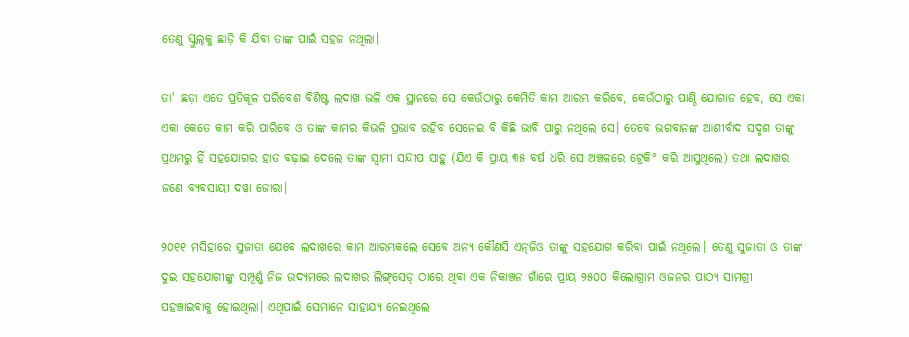ତେଣୁ ସ୍କୁଲ୍‌କୁ ଛାଡ଼ି କି ଯିବା ତାଙ୍କ ପାଇଁ ସହଜ ନଥିଲା।

ତା' ଛଡ଼ା ଏତେ ପ୍ରତିକୂଳ ପରିବେଶ ବିଶିଷ୍ଟ ଲଦାଖ ଭଳି ଏକ ସ୍ଥାନରେ ସେ କେଉଁଠାରୁ କେମିତି କାମ ଆରମ୍ଭ କରିବେ, କେଉଁଠାରୁ ପାଣ୍ଠି ଯୋଗାଡ ହେବ, ସେ ଏକା ଏକା କେତେ କାମ କରି ପାରିବେ ଓ ତାଙ୍କ କାମର କିଭଳି ପ୍ରଭାବ ରହିବ ସେନେଇ ବି କିଛି ଭାବି ପାରୁ ନଥିଲେ ସେ। ତେବେ ଭଗବାନଙ୍କ ଆଶୀର୍ବାଦ ସଦୃଶ ତାଙ୍କୁ ପ୍ରଥମରୁ ହିଁ ସହଯୋଗର ହାତ ବଢ଼ାଇ ଦେଲେ ତାଙ୍କ ସ୍ୱାମୀ ସନ୍ଦୀପ ସାହୁ (ଯିଏ କି ପ୍ରାୟ ୩୫ ବର୍ଷ ଧରି ସେ ଅଞ୍ଚଳରେ ଟ୍ରେକି° କରି ଆସୁଥିଲେ) ତଥା ଲଦାଖର ଜଣେ ବ୍ୟବସାୟୀ ଦୱା ଜୋରା।

୨୦୧୧ ମସିହାରେ ସୁଜାତା ଯେବେ ଲଦାଖରେ କାମ ଆରମ୍ଭକଲେ ସେବେ ଅନ୍ୟ କୌଣସି ଏନ୍‌ଜିଓ ତାଙ୍କୁ ସହଯୋଗ କରିବା ପାଇଁ ନଥିଲେ। ତେଣୁ ସୁଜାତା ଓ ତାଙ୍କ ଦୁଇ ସହଯୋଗୀଙ୍କୁ ସମ୍ପୂର୍ଣ୍ଣ ନିଜ ଉଦ୍ୟମରେ ଲଦାଖର ଲିଙ୍ଗ୍‌ସେଡ୍ ଠାରେ ଥିବା ଏକ ନିକାଞ୍ଚନ ଗାଁରେ ପ୍ରାୟ ୨୫୦୦ କିଲୋଗ୍ରାମ ଓଜନର ପାଠ୍ୟ ସାମଗ୍ରୀ ପହଞ୍ଚାଇବାକୁ ହୋଇଥିଲା। ଏଥିପାଇଁ ସେମାନେ ସାହାଯ୍ୟ ନେଇଥିଲେ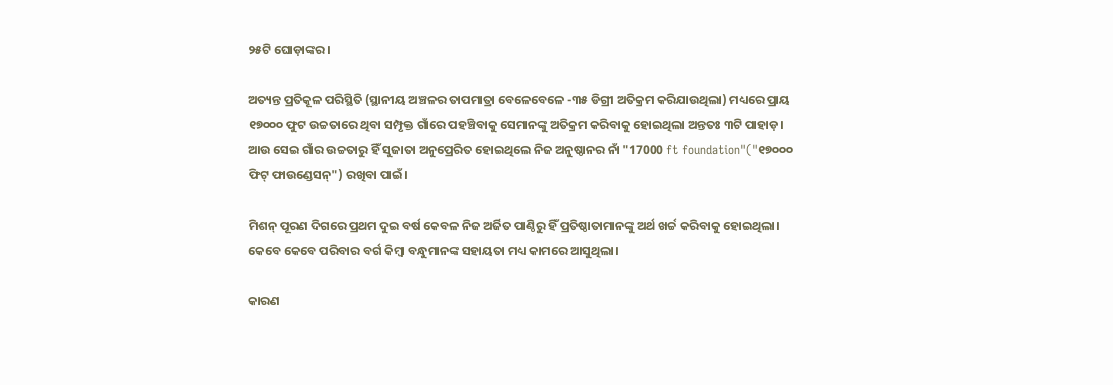୨୫ଟି ଘୋଡ଼ାଙ୍କର।

ଅତ୍ୟନ୍ତ ପ୍ରତିକୂଳ ପରିସ୍ଥିତି (ସ୍ଥାନୀୟ ଅଞ୍ଚଳର ତାପମାତ୍ରା ବେଳେବେଳେ -୩୫ ଡିଗ୍ରୀ ଅତିକ୍ରମ କରିଯାଉଥିଲା) ମଧ୍ୟରେ ପ୍ରାୟ ୧୭୦୦୦ ଫୁଟ ଉଚ୍ଚତାରେ ଥିବା ସମ୍ପୃକ୍ତ ଗାଁରେ ପହଞ୍ଚିବାକୁ ସେମାନଙ୍କୁ ଅତିକ୍ରମ କରିବାକୁ ହୋଇଥିଲା ଅନ୍ତତଃ ୩ଟି ପାହାଡ଼। ଆଉ ସେଇ ଗାଁର ଉଚ୍ଚତାରୁ ହିଁ ସୁଜାତା ଅନୁପ୍ରେରିତ ହୋଇଥିଲେ ନିଜ ଅନୁଷ୍ଠାନର ନାଁ "17000 ft foundation"("୧୭୦୦୦ ଫିଟ୍ ଫାଉଣ୍ଡେସନ୍") ରଖିବା ପାଇଁ।

ମିଶନ୍ ପୂରଣ ଦିଗରେ ପ୍ରଥମ ଦୁଇ ବର୍ଷ କେବଳ ନିଜ ଅର୍ଜିତ ପାଣ୍ଠିରୁ ହିଁ ପ୍ରତିଷ୍ଠାତାମାନଙ୍କୁ ଅର୍ଥ ଖର୍ଚ୍ଚ କରିବାକୁ ହୋଇଥିଲା। କେବେ କେବେ ପରିବାର ବର୍ଗ କିମ୍ବା ବନ୍ଧୁମାନଙ୍କ ସହାୟତା ମଧ୍ୟ କାମରେ ଆସୁଥିଲା।

କାରଣ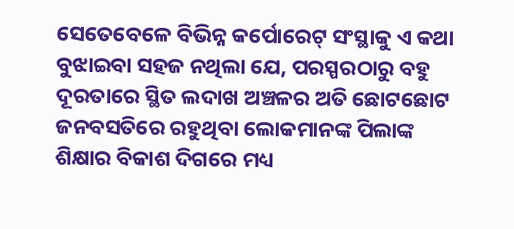ସେତେବେଳେ ବିଭିନ୍ନ କର୍ପୋରେଟ୍ ସଂସ୍ଥାକୁ ଏ କଥା ବୁଝାଇବା ସହଜ ନଥିଲା ଯେ, ପରସ୍ପରଠାରୁ ବହୁ ଦୂରତାରେ ସ୍ଥିତ ଲଦାଖ ଅଞ୍ଚଳର ଅତି ଛୋଟଛୋଟ ଜନବସତିରେ ରହୁଥିବା ଲୋକମାନଙ୍କ ପିଲାଙ୍କ ଶିକ୍ଷାର ବିକାଶ ଦିଗରେ ମଧ୍ୟ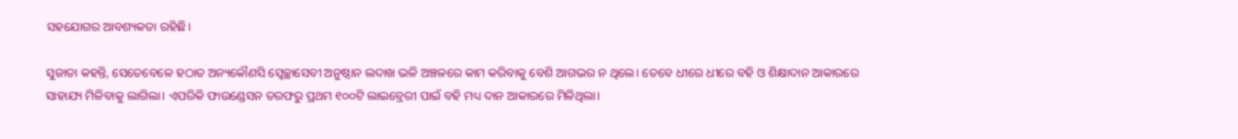ସହଯୋଗର ଆବଶ୍ୟକତା ରହିଛି।

ସୁଜାତା କହନ୍ତି, ସେତେବେଳେ ହଠାତ ଅନ୍ୟକୌଣସି ସ୍ୱେଚ୍ଛାସେବୀ ଅନୁଷ୍ଠାନ ଲଦାଖ ଭଳି ଅଞ୍ଚଳରେ କାମ କରିବାକୁ ବେଶି ଆଗଭର ନ ଥିଲେ। ତେବେ ଧୀରେ ଧୀରେ ବହି ଓ ଶିକ୍ଷାଦାନ ଆକାରରେ ସାହାଯ୍ୟ ମିଳିବାକୁ ଲାଗିଲା। ଏପରିକି ଫାଉଣ୍ଡେସନ ତରଫରୁ ପ୍ରଥମ ୧୦୦ଟି ଲାଇବ୍ରେରୀ ପାଇଁ ବହି ମଧ୍ୟ ଦାନ ଆକାରରେ ମିଳିଥିଲା।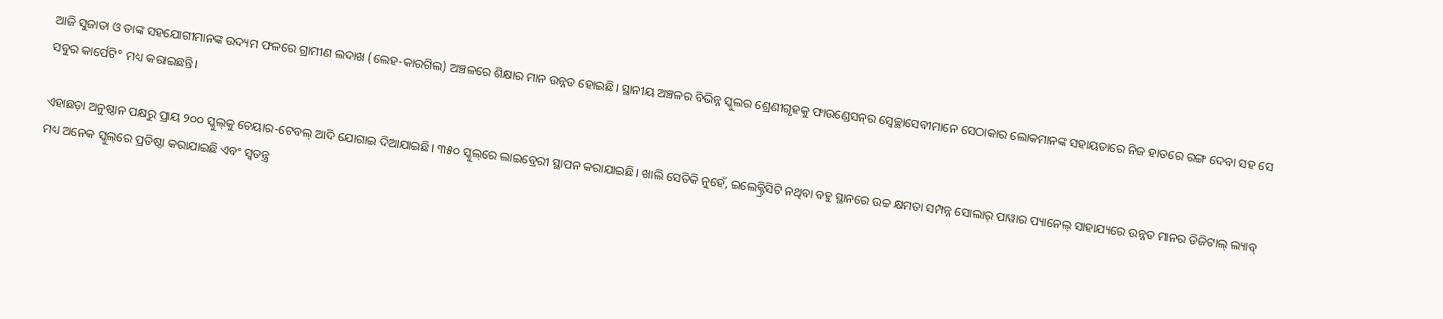ଆଜି ସୁଜାତା ଓ ତାଙ୍କ ସହଯୋଗୀମାନଙ୍କ ଉଦ୍ୟମ ଫଳରେ ଗ୍ରାମୀଣ ଲଦାଖ (ଲେହ-କାରଗିଲ) ଅଞ୍ଚଳରେ ଶିକ୍ଷାର ମାନ ଉନ୍ନତ ହୋଇଛି। ସ୍ଥାନୀୟ ଅଞ୍ଚଳର ବିଭିନ୍ନ ସ୍କୁଲର ଶ୍ରେଣୀଗୃହକୁ ଫାଉଣ୍ଡେସନ୍‌ର ସ୍ୱେଚ୍ଛାସେବୀମାନେ ସେଠାକାର ଲୋକମାନଙ୍କ ସହାୟତାରେ ନିଜ ହାତରେ ରଙ୍ଗ ଦେବା ସହ ସେ ସବୁର କାର୍ପେଟି° ମଧ୍ୟ କରାଇଛନ୍ତି।

ଏହାଛଡ଼ା ଅନୁଷ୍ଠାନ ପକ୍ଷରୁ ପ୍ରାୟ ୨୦୦ ସ୍କୁଲ୍‌କୁ ଚେୟାର-ଟେବଲ୍ ଆଦି ଯୋଗାଇ ଦିଆଯାଇଛି। ୩୫୦ ସ୍କୁଲ୍‌ରେ ଲାଇବ୍ରେରୀ ସ୍ଥାପନ କରାଯାଇଛି। ଖାଲି ସେତିକି ନୁହେଁ, ଇଲେକ୍ଟ୍ରିସିଟି ନଥିବା ବହୁ ସ୍ଥାନରେ ଉଚ୍ଚ କ୍ଷମତା ସମ୍ପନ୍ନ ସୋଲାର୍ ପାୱାର ପ୍ୟାନେଲ୍ ସାହାଯ୍ୟରେ ଉନ୍ନତ ମାନର ଡିଜିଟାଲ୍ ଲ୍ୟାବ୍ ମଧ୍ୟ ଅନେକ ସ୍କୁଲ୍‌ରେ ପ୍ରତିଷ୍ଠା କରାଯାଇଛି ଏବଂ ସ୍ୱତନ୍ତ୍ର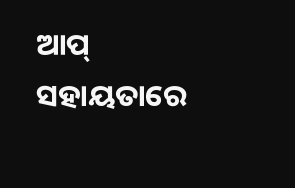ଆପ୍ ସହାୟତାରେ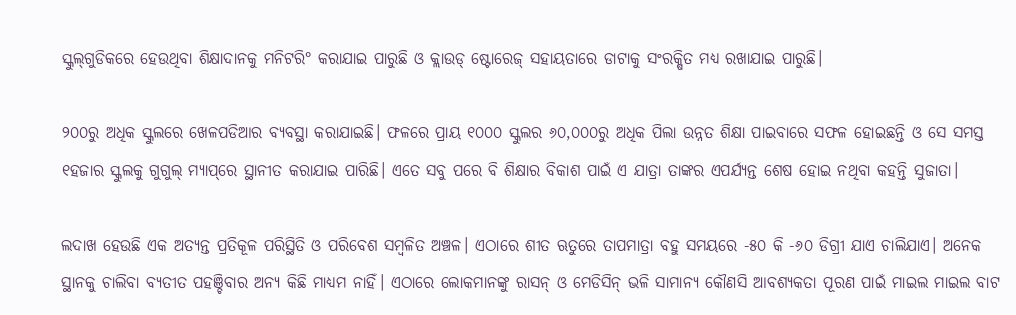ସ୍କୁଲ୍‌ଗୁଡିକରେ ହେଉଥିବା ଶିକ୍ଷାଦାନକୁ ମନିଟରି° କରାଯାଇ ପାରୁଛି ଓ କ୍ଲାଉଡ୍‌ ଷ୍ଟୋରେଜ୍ ସହାୟତାରେ ଡାଟାକୁ ସଂରକ୍ଷିତ ମଧ୍ୟ ରଖାଯାଇ ପାରୁଛି।

୨୦୦ରୁ ଅଧିକ ସ୍କୁଲରେ ଖେଳପଡିଆର ବ୍ୟବସ୍ଥା କରାଯାଇଛି। ଫଳରେ ପ୍ରାୟ ୧୦୦୦ ସ୍କୁଲର ୬୦,୦୦୦ରୁ ଅଧିକ ପିଲା ଉନ୍ନତ ଶିକ୍ଷା ପାଇବାରେ ସଫଳ ହୋଇଛନ୍ତି ଓ ସେ ସମସ୍ତ ୧ହଜାର ସ୍କୁଲକୁ ଗୁଗୁଲ୍‌ ମ୍ୟାପ୍‌ରେ ସ୍ଥାନୀତ କରାଯାଇ ପାରିଛି। ଏତେ ସବୁ ପରେ ବି ଶିକ୍ଷାର ବିକାଶ ପାଇଁ ଏ ଯାତ୍ରା ତାଙ୍କର ଏପର୍ଯ୍ୟନ୍ତ ଶେଷ ହୋଇ ନଥିବା କହନ୍ତି ସୁଜାତା।

ଲଦାଖ ହେଉଛି ଏକ ଅତ୍ୟନ୍ତ ପ୍ରତିକୂଳ ପରିସ୍ଥିତି ଓ ପରିବେଶ ସମ୍ବଳିତ ଅଞ୍ଚଳ। ଏଠାରେ ଶୀତ ଋତୁରେ ତାପମାତ୍ରା ବହୁ ସମୟରେ -୫୦ କି -୬୦ ଡିଗ୍ରୀ ଯାଏ ଚାଲିଯାଏ। ଅନେକ ସ୍ଥାନକୁ ଚାଲିବା ବ୍ୟତୀତ ପହଞ୍ଚିବାର ଅନ୍ୟ କିଛି ମାଧ୍ୟମ ନାହିଁ। ଏଠାରେ ଲୋକମାନଙ୍କୁ ରାସନ୍ ଓ ମେଡିସିନ୍‌ ଭଳି ସାମାନ୍ୟ କୌଣସି ଆବଶ୍ୟକତା ପୂରଣ ପାଇଁ ମାଇଲ ମାଇଲ ବାଟ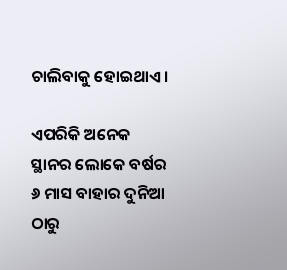ଚାଲିବାକୁ ହୋଇଥାଏ।

ଏପରିକି ଅନେକ ସ୍ଥାନର ଲୋକେ ବର୍ଷର ୬ ମାସ ବାହାର ଦୁନିଆ ଠାରୁ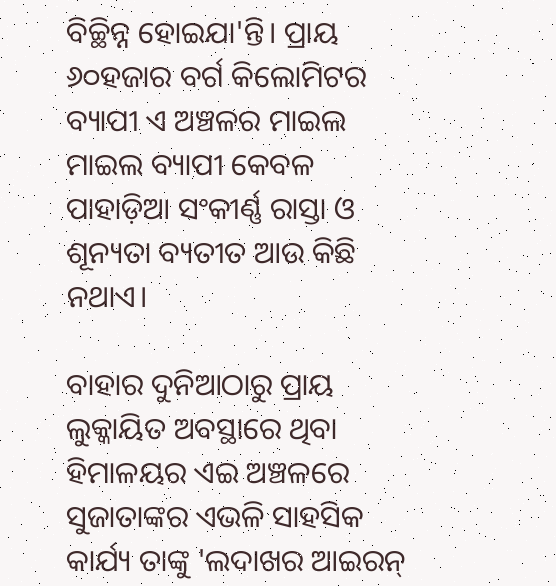ବିଚ୍ଛିନ୍ନ ହୋଇଯା'ନ୍ତି। ପ୍ରାୟ ୬୦ହଜାର ବର୍ଗ କିଲୋମିଟର ବ୍ୟାପୀ ଏ ଅଞ୍ଚଳର ମାଇଲ ମାଇଲ ବ୍ୟାପୀ କେବଳ ପାହାଡ଼ିଆ ସଂକୀର୍ଣ୍ଣ ରାସ୍ତା ଓ ଶୂନ୍ୟତା ବ୍ୟତୀତ ଆଉ କିଛି ନଥାଏ।

ବାହାର ଦୁନିଆଠାରୁ ପ୍ରାୟ ଲୁକ୍କାୟିତ ଅବସ୍ଥାରେ ଥିବା ହିମାଳୟର ଏଇ ଅଞ୍ଚଳରେ ସୁଜାତାଙ୍କର ଏଭଳି ସାହସିକ କାର୍ଯ୍ୟ ତାଙ୍କୁ 'ଲଦାଖର ଆଇରନ୍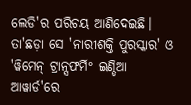ଲେଡି'ର ପରିଚୟ ଆଣିଦେଇଛି। ତା'ଛଡ଼ା ସେ 'ନାରୀଶକ୍ତି ପୁରସ୍କାର' ଓ 'ୱିମେନ୍ ଟ୍ରାନ୍ସଫର୍ମି° ଇଣ୍ଡିଆ ଆୱାର୍ଡ'ରେ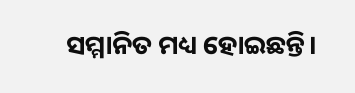ସମ୍ମାନିତ ମଧ୍ୟ ହୋଇଛନ୍ତି।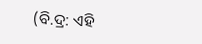(ବି.ଦ୍ର: ଏହି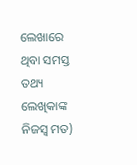ଲେଖାରେ ଥିବା ସମସ୍ତ ତଥ୍ୟ ଲେଖିକାଙ୍କ ନିଜସ୍ୱ ମତ)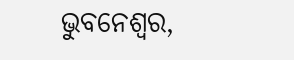ଭୁବନେଶ୍ୱର,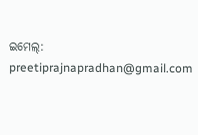ଇମେଲ୍: preetiprajnapradhan@gmail.com